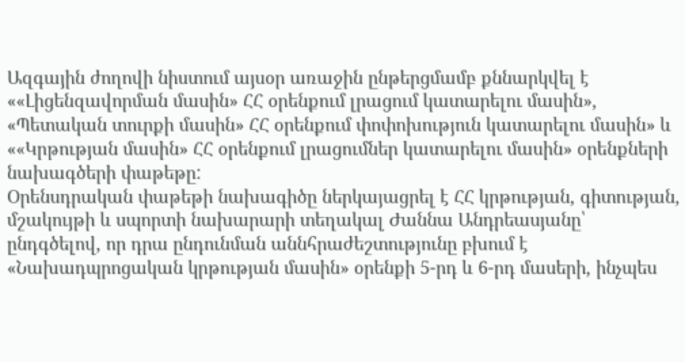Ազգային ժողովի նիստում այսօր առաջին ընթերցմամբ քննարկվել է ««Լիցենզավորման մասին» ՀՀ օրենքում լրացում կատարելու մասին», «Պետական տուրքի մասին» ՀՀ օրենքում փոփոխություն կատարելու մասին» և ««Կրթության մասին» ՀՀ օրենքում լրացումներ կատարելու մասին» օրենքների նախագծերի փաթեթը:
Օրենսդրական փաթեթի նախագիծը ներկայացրել է ՀՀ կրթության, գիտության, մշակույթի և սպորտի նախարարի տեղակալ Ժաննա Անդրեասյանը՝ ընդգծելով, որ դրա ընդունման աննհրաժեշտությունը բխում է «Նախադպրոցական կրթության մասին» օրենքի 5-րդ և 6-րդ մասերի, ինչպես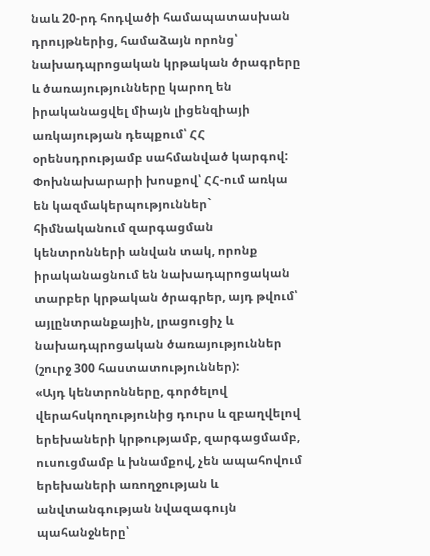նաև 20-րդ հոդվածի համապատասխան դրույթներից, համաձայն որոնց՝ նախադպրոցական կրթական ծրագրերը և ծառայությունները կարող են իրականացվել միայն լիցենզիայի առկայության դեպքում՝ ՀՀ օրենսդրությամբ սահմանված կարգով: Փոխնախարարի խոսքով՝ ՀՀ-ում առկա են կազմակերպություններ` հիմնականում զարգացման կենտրոնների անվան տակ, որոնք իրականացնում են նախադպրոցական տարբեր կրթական ծրագրեր, այդ թվում՝ այլընտրանքային, լրացուցիչ և նախադպրոցական ծառայություններ (շուրջ 300 հաստատություններ):
«Այդ կենտրոնները, գործելով վերահսկողությունից դուրս և զբաղվելով երեխաների կրթությամբ, զարգացմամբ, ուսուցմամբ և խնամքով, չեն ապահովում երեխաների առողջության և անվտանգության նվազագույն պահանջները՝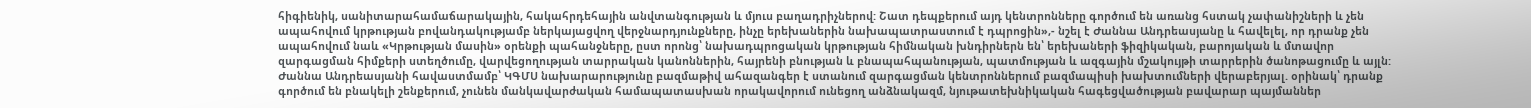հիգիենիկ, սանիտարահամաճարակային, հակահրդեհային անվտանգության և մյուս բաղադրիչներով: Շատ դեպքերում այդ կենտրոնները գործում են առանց հստակ չափանիշների և չեն ապահովում կրթության բովանդակությամբ ներկայացվող վերջնարդյունքները, ինչը երեխաներին նախապատրաստում է դպրոցին»,- նշել է Ժաննա Անդրեասյանը և հավելել, որ դրանք չեն ապահովում նաև «Կրթության մասին» օրենքի պահանջները, ըստ որոնց՝ նախադպրոցական կրթության հիմնական խնդիրներն են՝ երեխաների ֆիզիկական, բարոյական և մտավոր զարգացման հիմքերի ստեղծումը, վարվեցողության տարրական կանոններին, հայրենի բնության և բնապահպանության, պատմության և ազգային մշակույթի տարրերին ծանոթացումը և այլն:
Ժաննա Անդրեասյանի հավաստմամբ՝ ԿԳՄՍ նախարարությունը բազմաթիվ ահազանգեր է ստանում զարգացման կենտրոններում բազմապիսի խախտումների վերաբերյալ. օրինակ՝ դրանք գործում են բնակելի շենքերում, չունեն մանկավարժական համապատասխան որակավորում ունեցող անձնակազմ, նյութատեխնիկական հագեցվածության բավարար պայմաններ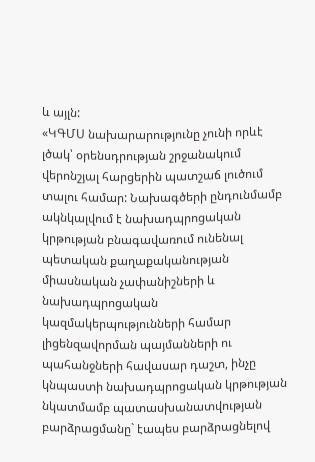և այլն:
«ԿԳՄՍ նախարարությունը չունի որևէ լծակ՝ օրենսդրության շրջանակում վերոնշյալ հարցերին պատշաճ լուծում տալու համար: Նախագծերի ընդունմամբ ակնկալվում է նախադպրոցական կրթության բնագավառում ունենալ պետական քաղաքականության միասնական չափանիշների և նախադպրոցական կազմակերպությունների համար լիցենզավորման պայմանների ու պահանջների հավասար դաշտ, ինչը կնպաստի նախադպրոցական կրթության նկատմամբ պատասխանատվության բարձրացմանը` էապես բարձրացնելով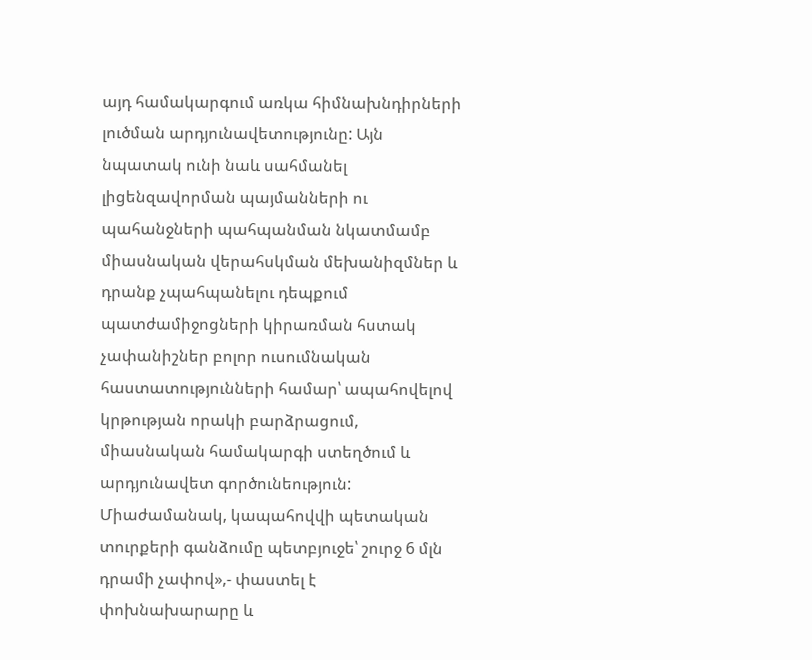այդ համակարգում առկա հիմնախնդիրների լուծման արդյունավետությունը: Այն նպատակ ունի նաև սահմանել լիցենզավորման պայմանների ու պահանջների պահպանման նկատմամբ միասնական վերահսկման մեխանիզմներ և դրանք չպահպանելու դեպքում պատժամիջոցների կիրառման հստակ չափանիշներ բոլոր ուսումնական հաստատությունների համար՝ ապահովելով կրթության որակի բարձրացում, միասնական համակարգի ստեղծում և արդյունավետ գործունեություն: Միաժամանակ, կապահովվի պետական տուրքերի գանձումը պետբյուջե՝ շուրջ 6 մլն դրամի չափով»,- փաստել է փոխնախարարը և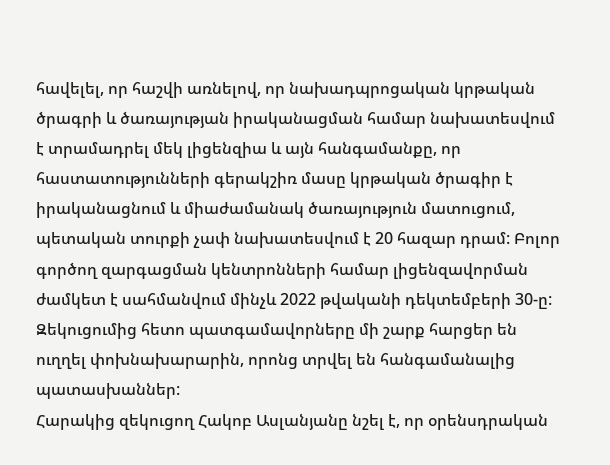հավելել, որ հաշվի առնելով, որ նախադպրոցական կրթական ծրագրի և ծառայության իրականացման համար նախատեսվում է տրամադրել մեկ լիցենզիա և այն հանգամանքը, որ հաստատությունների գերակշիռ մասը կրթական ծրագիր է իրականացնում և միաժամանակ ծառայություն մատուցում, պետական տուրքի չափ նախատեսվում է 20 հազար դրամ: Բոլոր գործող զարգացման կենտրոնների համար լիցենզավորման ժամկետ է սահմանվում մինչև 2022 թվականի դեկտեմբերի 30-ը:
Զեկուցումից հետո պատգամավորները մի շարք հարցեր են ուղղել փոխնախարարին, որոնց տրվել են հանգամանալից պատասխաններ:
Հարակից զեկուցող Հակոբ Ասլանյանը նշել է, որ օրենսդրական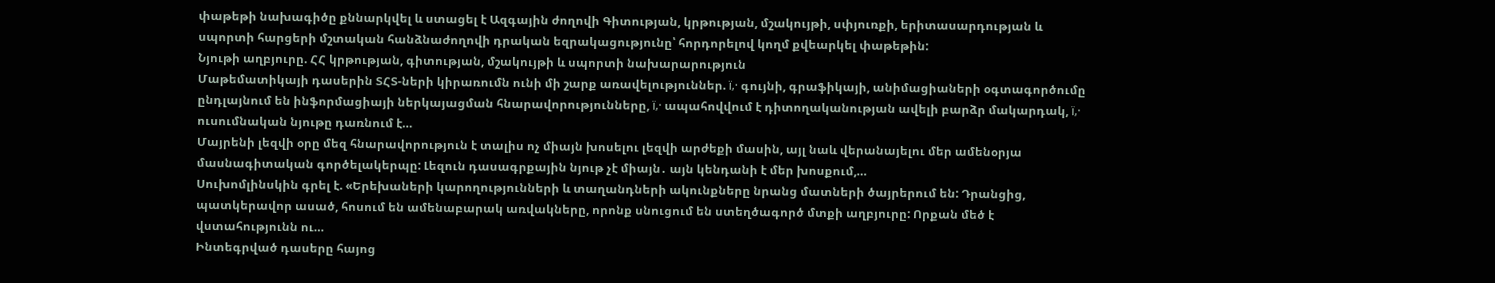փաթեթի նախագիծը քննարկվել և ստացել է Ազգային ժողովի Գիտության, կրթության, մշակույթի, սփյուռքի, երիտասարդության և սպորտի հարցերի մշտական հանձնաժողովի դրական եզրակացությունը՝ հորդորելով կողմ քվեարկել փաթեթին:
Նյութի աղբյուրը. ՀՀ կրթության, գիտության, մշակույթի և սպորտի նախարարություն
Մաթեմատիկայի դասերին ՏՀՏ-ների կիրառումն ունի մի շարք առավելություններ. ï‚· գույնի, գրաֆիկայի, անիմացիաների օգտագործումը ընդլայնում են ինֆորմացիայի ներկայացման հնարավորությունները, ï‚· ապահովվում է դիտողականության ավելի բարձր մակարդակ, ï‚· ուսումնական նյութը դառնում է…
Մայրենի լեզվի օրը մեզ հնարավորություն է տալիս ոչ միայն խոսելու լեզվի արժեքի մասին, այլ նաև վերանայելու մեր ամենօրյա մասնագիտական գործելակերպը: Լեզուն դասագրքային նյութ չէ միայն․ այն կենդանի է մեր խոսքում,…
Սուխոմլինսկին գրել է. «Երեխաների կարողությունների և տաղանդների ակունքները նրանց մատների ծայրերում են: Դրանցից, պատկերավոր ասած, հոսում են ամենաբարակ առվակները, որոնք սնուցում են ստեղծագործ մտքի աղբյուրը: Որքան մեծ է վստահությունն ու…
Ինտեգրված դասերը հայոց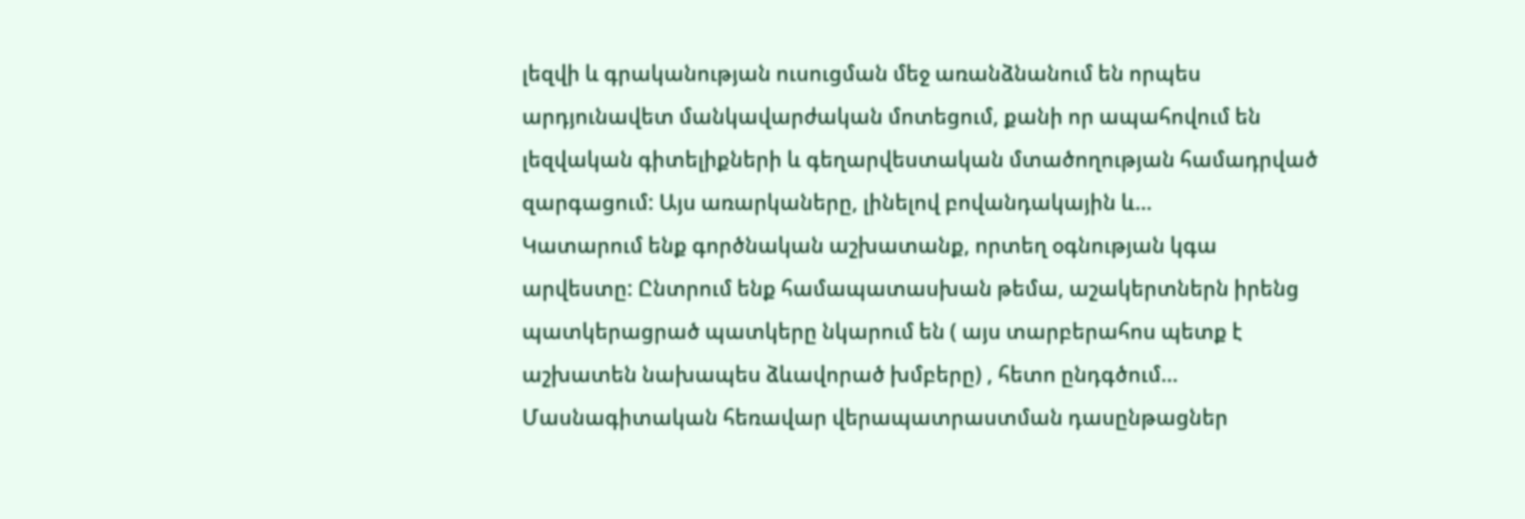լեզվի և գրականության ուսուցման մեջ առանձնանում են որպես արդյունավետ մանկավարժական մոտեցում, քանի որ ապահովում են լեզվական գիտելիքների և գեղարվեստական մտածողության համադրված զարգացում: Այս առարկաները, լինելով բովանդակային և…
Կատարում ենք գործնական աշխատանք, որտեղ օգնության կգա արվեստը: Ընտրում ենք համապատասխան թեմա, աշակերտներն իրենց պատկերացրած պատկերը նկարում են ( այս տարբերահոս պետք է աշխատեն նախապես ձևավորած խմբերը) , հետո ընդգծում…
Մասնագիտական հեռավար վերապատրաստման դասընթացներ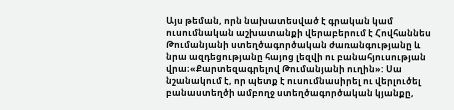Այս թեման, որն նախատեսված է գրական կամ ուսումնական աշխատանքի վերաբերում է Հովհաննես Թումանյանի ստեղծագործական ժառանգությանը և նրա ազդեցությանը հայոց լեզվի ու բանահյուսության վրա։«Քարտեզագրելով Թումանյանի ուղին»: Սա նշանակում է, որ պետք է ուսումնասիրել ու վերլուծել բանաստեղծի ամբողջ ստեղծագործական կյանքը,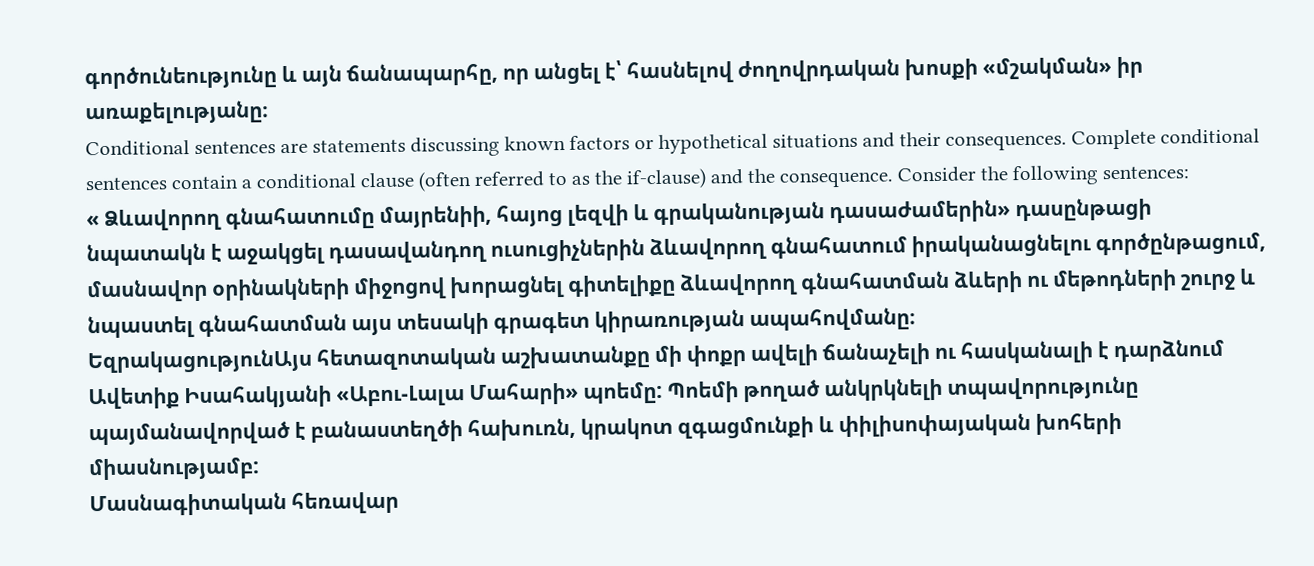գործունեությունը և այն ճանապարհը, որ անցել է՝ հասնելով ժողովրդական խոսքի «մշակման» իր առաքելությանը։
Conditional sentences are statements discussing known factors or hypothetical situations and their consequences. Complete conditional sentences contain a conditional clause (often referred to as the if-clause) and the consequence. Consider the following sentences:
« Ձևավորող գնահատումը մայրենիի, հայոց լեզվի և գրականության դասաժամերին» դասընթացի նպատակն է աջակցել դասավանդող ուսուցիչներին ձևավորող գնահատում իրականացնելու գործընթացում, մասնավոր օրինակների միջոցով խորացնել գիտելիքը ձևավորող գնահատման ձևերի ու մեթոդների շուրջ և նպաստել գնահատման այս տեսակի գրագետ կիրառության ապահովմանը։
ԵզրակացությունԱյս հետազոտական աշխատանքը մի փոքր ավելի ճանաչելի ու հասկանալի է դարձնում Ավետիք Իսահակյանի «Աբու-Լալա Մահարի» պոեմը: Պոեմի թողած անկրկնելի տպավորությունը պայմանավորված է բանաստեղծի հախուռն, կրակոտ զգացմունքի և փիլիսոփայական խոհերի միասնությամբ:
Մասնագիտական հեռավար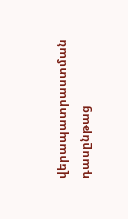վերապատրաստման դասընթաց